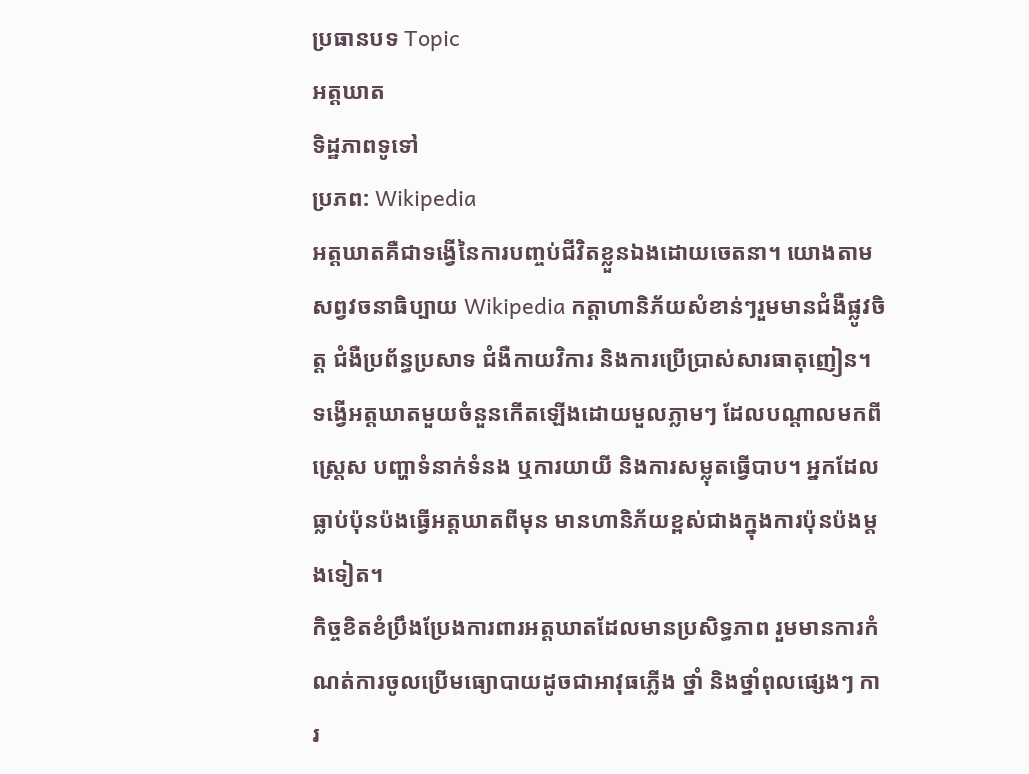ប្រធានបទ Topic
អត្តឃាត
ទិដ្ឋភាពទូទៅ
ប្រភព: Wikipedia
អត្តឃាតគឺជាទង្វើនៃការបញ្ចប់ជីវិតខ្លួនឯងដោយចេតនា។ យោងតាមសព្វវចនាធិប្បាយ Wikipedia កត្តាហានិភ័យសំខាន់ៗរួមមានជំងឺផ្លូវចិត្ត ជំងឺប្រព័ន្ធប្រសាទ ជំងឺកាយវិការ និងការប្រើប្រាស់សារធាតុញៀន។ ទង្វើអត្តឃាតមួយចំនួនកើតឡើងដោយមួលភ្លាមៗ ដែលបណ្តាលមកពីស្ត្រេស បញ្ហាទំនាក់ទំនង ឬការយាយី និងការសម្លុតធ្វើបាប។ អ្នកដែលធ្លាប់ប៉ុនប៉ងធ្វើអត្តឃាតពីមុន មានហានិភ័យខ្ពស់ជាងក្នុងការប៉ុនប៉ងម្តងទៀត។
កិច្ចខិតខំប្រឹងប្រែងការពារអត្តឃាតដែលមានប្រសិទ្ធភាព រួមមានការកំណត់ការចូលប្រើមធ្យោបាយដូចជាអាវុធភ្លើង ថ្នាំ និងថ្នាំពុលផ្សេងៗ ការ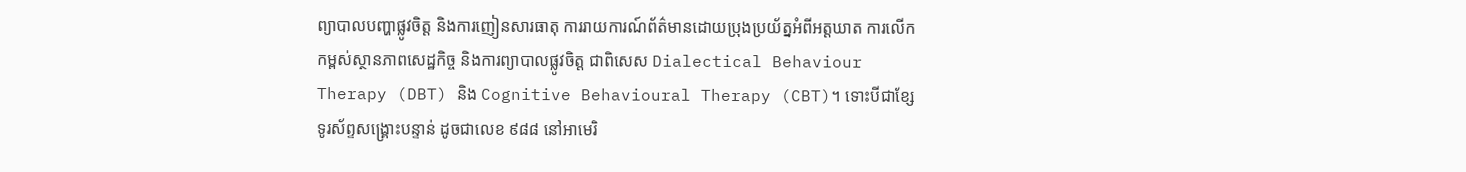ព្យាបាលបញ្ហាផ្លូវចិត្ត និងការញៀនសារធាតុ ការរាយការណ៍ព័ត៌មានដោយប្រុងប្រយ័ត្នអំពីអត្តឃាត ការលើកកម្ពស់ស្ថានភាពសេដ្ឋកិច្ច និងការព្យាបាលផ្លូវចិត្ត ជាពិសេស Dialectical Behaviour Therapy (DBT) និង Cognitive Behavioural Therapy (CBT)។ ទោះបីជាខ្សែទូរស័ព្ទសង្រ្គោះបន្ទាន់ ដូចជាលេខ ៩៨៨ នៅអាមេរិ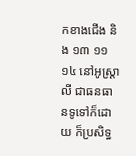កខាងជើង និង ១៣ ១១ ១៤ នៅអូស្ត្រាលី ជាធនធានទូទៅក៏ដោយ ក៏ប្រសិទ្ធ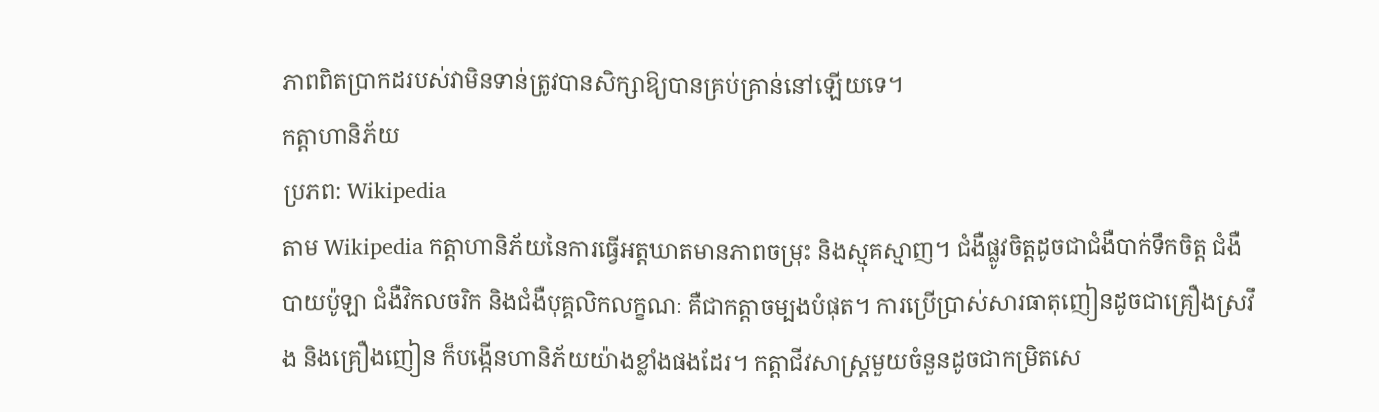ភាពពិតប្រាកដរបស់វាមិនទាន់ត្រូវបានសិក្សាឱ្យបានគ្រប់គ្រាន់នៅឡើយទេ។
កត្តាហានិភ័យ
ប្រភព: Wikipedia
តាម Wikipedia កត្តាហានិភ័យនៃការធ្វើអត្តឃាតមានភាពចម្រុះ និងស្មុគស្មាញ។ ជំងឺផ្លូវចិត្តដូចជាជំងឺបាក់ទឹកចិត្ត ជំងឺបាយប៉ូឡា ជំងឺវិកលចរិក និងជំងឺបុគ្គលិកលក្ខណៈ គឺជាកត្តាចម្បងបំផុត។ ការប្រើប្រាស់សារធាតុញៀនដូចជាគ្រឿងស្រវឹង និងគ្រឿងញៀន ក៏បង្កើនហានិភ័យយ៉ាងខ្លាំងផងដែរ។ កត្តាជីវសាស្ត្រមួយចំនួនដូចជាកម្រិតសេ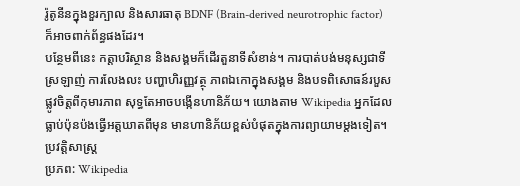រ៉ូតូនីនក្នុងខួរក្បាល និងសារធាតុ BDNF (Brain-derived neurotrophic factor) ក៏អាចពាក់ព័ន្ធផងដែរ។
បន្ថែមពីនេះ កត្តាបរិស្ថាន និងសង្គមក៏ដើរតួនាទីសំខាន់។ ការបាត់បង់មនុស្សជាទីស្រឡាញ់ ការលែងលះ បញ្ហាហិរញ្ញវត្ថុ ភាពឯកោក្នុងសង្គម និងបទពិសោធន៍របួសផ្លូវចិត្តពីកុមារភាព សុទ្ធតែអាចបង្កើនហានិភ័យ។ យោងតាម Wikipedia អ្នកដែលធ្លាប់ប៉ុនប៉ងធ្វើអត្តឃាតពីមុន មានហានិភ័យខ្ពស់បំផុតក្នុងការព្យាយាមម្តងទៀត។
ប្រវត្តិសាស្ត្រ
ប្រភព: Wikipedia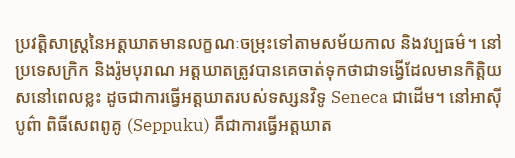ប្រវត្តិសាស្ត្រនៃអត្តឃាតមានលក្ខណៈចម្រុះទៅតាមសម័យកាល និងវប្បធម៌។ នៅប្រទេសក្រិក និងរ៉ូមបុរាណ អត្តឃាតត្រូវបានគេចាត់ទុកថាជាទង្វើដែលមានកិត្តិយសនៅពេលខ្លះ ដូចជាការធ្វើអត្តឃាតរបស់ទស្សនវិទូ Seneca ជាដើម។ នៅអាស៊ីបូព៌ា ពិធីសេពពូគូ (Seppuku) គឺជាការធ្វើអត្តឃាត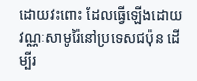ដោយវះពោះ ដែលធ្វើឡើងដោយវណ្ណៈសាមូរ៉ៃនៅប្រទេសជប៉ុន ដើម្បីរ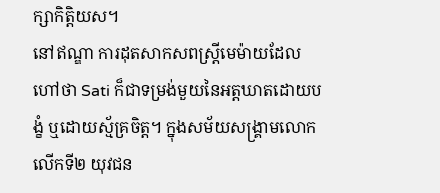ក្សាកិត្តិយស។
នៅឥណ្ឌា ការដុតសាកសពស្ត្រីមេម៉ាយដែលហៅថា Sati ក៏ជាទម្រង់មួយនៃអត្តឃាតដោយបង្ខំ ឬដោយស្ម័គ្រចិត្ត។ ក្នុងសម័យសង្គ្រាមលោកលើកទី២ យុវជន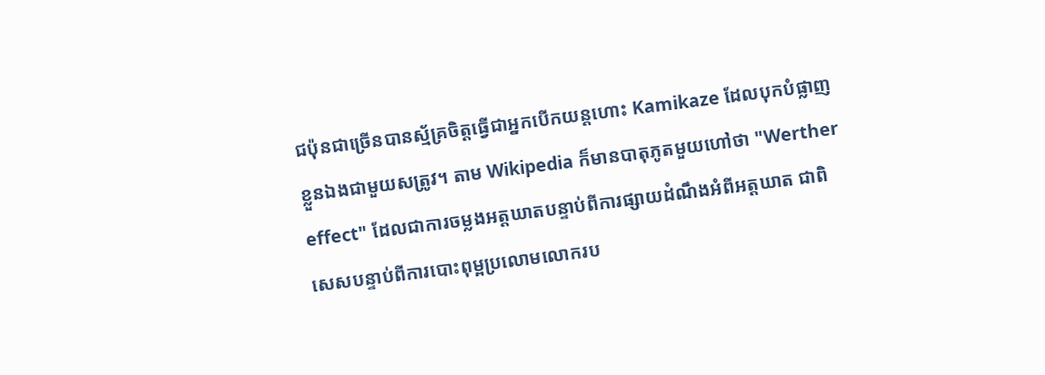ជប៉ុនជាច្រើនបានស្ម័គ្រចិត្តធ្វើជាអ្នកបើកយន្តហោះ Kamikaze ដែលបុកបំផ្លាញខ្លួនឯងជាមួយសត្រូវ។ តាម Wikipedia ក៏មានបាតុភូតមួយហៅថា "Werther effect" ដែលជាការចម្លងអត្តឃាតបន្ទាប់ពីការផ្សាយដំណឹងអំពីអត្តឃាត ជាពិសេសបន្ទាប់ពីការបោះពុម្ពប្រលោមលោករប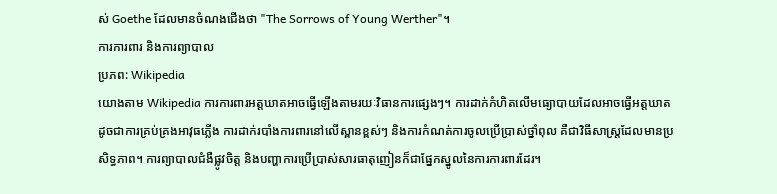ស់ Goethe ដែលមានចំណងជើងថា "The Sorrows of Young Werther"។
ការការពារ និងការព្យាបាល
ប្រភព: Wikipedia
យោងតាម Wikipedia ការការពារអត្តឃាតអាចធ្វើឡើងតាមរយៈវិធានការផ្សេងៗ។ ការដាក់កំហិតលើមធ្យោបាយដែលអាចធ្វើអត្តឃាត ដូចជាការគ្រប់គ្រងអាវុធភ្លើង ការដាក់របាំងការពារនៅលើស្ពានខ្ពស់ៗ និងការកំណត់ការចូលប្រើប្រាស់ថ្នាំពុល គឺជាវិធីសាស្ត្រដែលមានប្រសិទ្ធភាព។ ការព្យាបាលជំងឺផ្លូវចិត្ត និងបញ្ហាការប្រើប្រាស់សារធាតុញៀនក៏ជាផ្នែកស្នូលនៃការការពារដែរ។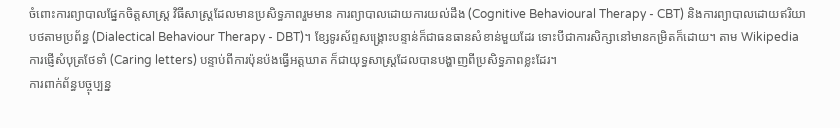ចំពោះការព្យាបាលផ្នែកចិត្តសាស្ត្រ វិធីសាស្ត្រដែលមានប្រសិទ្ធភាពរួមមាន ការព្យាបាលដោយការយល់ដឹង (Cognitive Behavioural Therapy - CBT) និងការព្យាបាលដោយឥរិយាបថតាមប្រព័ន្ធ (Dialectical Behaviour Therapy - DBT)។ ខ្សែទូរស័ព្ទសង្រ្គោះបន្ទាន់ក៏ជាធនធានសំខាន់មួយដែរ ទោះបីជាការសិក្សានៅមានកម្រិតក៏ដោយ។ តាម Wikipedia ការផ្ញើសំបុត្រថែទាំ (Caring letters) បន្ទាប់ពីការប៉ុនប៉ងធ្វើអត្តឃាត ក៏ជាយុទ្ធសាស្ត្រដែលបានបង្ហាញពីប្រសិទ្ធភាពខ្លះដែរ។
ការពាក់ព័ន្ធបច្ចុប្បន្ន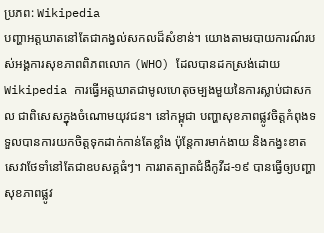ប្រភព: Wikipedia
បញ្ហាអត្តឃាតនៅតែជាកង្វល់សកលដ៏សំខាន់។ យោងតាមរបាយការណ៍របស់អង្គការសុខភាពពិភពលោក (WHO) ដែលបានដកស្រង់ដោយ Wikipedia ការធ្វើអត្តឃាតជាមូលហេតុចម្បងមួយនៃការស្លាប់ជាសកល ជាពិសេសក្នុងចំណោមយុវជន។ នៅកម្ពុជា បញ្ហាសុខភាពផ្លូវចិត្តកំពុងទទួលបានការយកចិត្តទុកដាក់កាន់តែខ្លាំង ប៉ុន្តែការមាក់ងាយ និងកង្វះខាតសេវាថែទាំនៅតែជាឧបសគ្គធំៗ។ ការរាតត្បាតជំងឺកូវីដ-១៩ បានធ្វើឲ្យបញ្ហាសុខភាពផ្លូវ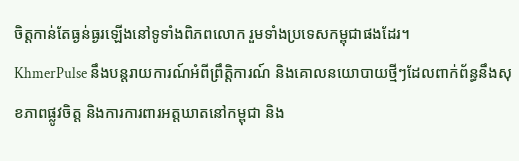ចិត្តកាន់តែធ្ងន់ធ្ងរឡើងនៅទូទាំងពិភពលោក រួមទាំងប្រទេសកម្ពុជាផងដែរ។
KhmerPulse នឹងបន្តរាយការណ៍អំពីព្រឹត្តិការណ៍ និងគោលនយោបាយថ្មីៗដែលពាក់ព័ន្ធនឹងសុខភាពផ្លូវចិត្ត និងការការពារអត្តឃាតនៅកម្ពុជា និង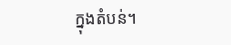ក្នុងតំបន់។